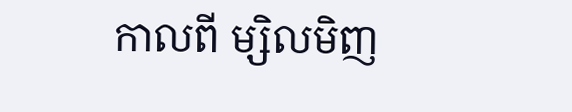កាលពី ម្សិលមិញ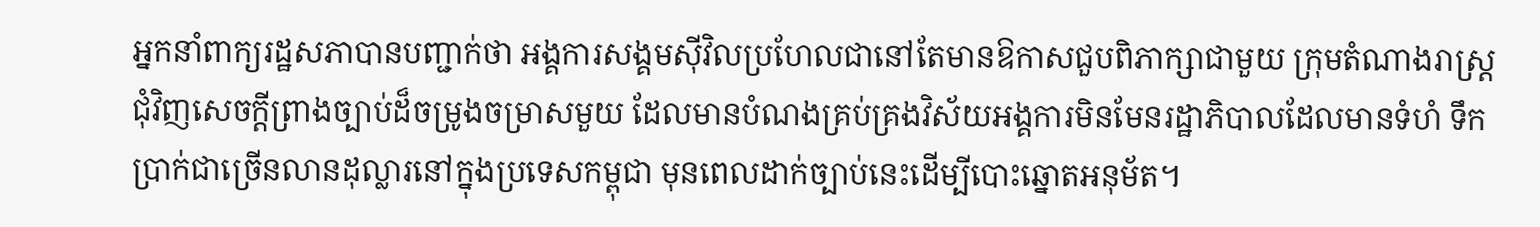អ្នកនាំពាក្យរដ្ឋសភាបានបញ្ជាក់ថា អង្គការសង្គមស៊ីវិលប្រហែលជានៅតែមានឱកាសជួបពិភាក្សាជាមួយ ក្រុមតំណាងរាស្ត្រជុំវិញសេចក្ដីព្រាងច្បាប់ដ៏ចម្រូងចម្រាសមួយ ដែលមានបំណងគ្រប់គ្រងវិស័យអង្គការមិនមែនរដ្ឋាភិបាលដែលមានទំហំ ទឹកប្រាក់ជាច្រើនលានដុល្លារនៅក្នុងប្រទេសកម្ពុជា មុនពេលដាក់ច្បាប់នេះដើម្បីបោះឆ្នោតអនុម័ត។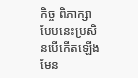កិច្ច ពិភាក្សាបែបនេះប្រសិនបើកើតឡើងមែន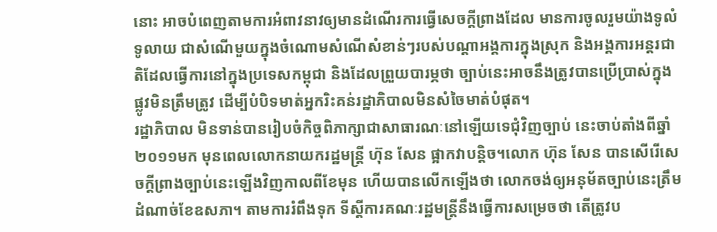នោះ អាចបំពេញតាមការអំពាវនាវឲ្យមានដំណើរការធ្វើសេចក្ដីព្រាងដែល មានការចូលរួមយ៉ាងទូលំទូលាយ ជាសំណើមួយក្នុងចំណោមសំណើសំខាន់ៗរបស់បណ្តាអង្គការក្នុងស្រុក និងអង្គការអន្តរជាតិដែលធ្វើការនៅក្នុងប្រទេសកម្ពុជា និងដែលព្រួយបារម្ភថា ច្បាប់នេះអាចនឹងត្រូវបានប្រើប្រាស់ក្នុងផ្លូវមិនត្រឹមត្រូវ ដើម្បីបំបិទមាត់អ្នករិះគន់រដ្ឋាភិបាលមិនសំចៃមាត់បំផុត។
រដ្ឋាភិបាល មិនទាន់បានរៀបចំកិច្ចពិភាក្សាជាសាធារណៈនៅឡើយទេជុំវិញច្បាប់ នេះចាប់តាំងពីឆ្នាំ២០១១មក មុនពេលលោកនាយករដ្ឋមន្ត្រី ហ៊ុន សែន ផ្អាកវាបន្តិច។លោក ហ៊ុន សែន បានសើរើសេចក្ដីព្រាងច្បាប់នេះឡើងវិញកាលពីខែមុន ហើយបានលើកឡើងថា លោកចង់ឲ្យអនុម័តច្បាប់នេះត្រឹមដំណាច់ខែឧសភា។ តាមការរំពឹងទុក ទីស្ដីការគណៈរដ្ឋមន្ត្រីនឹងធ្វើការសម្រេចថា តើត្រូវប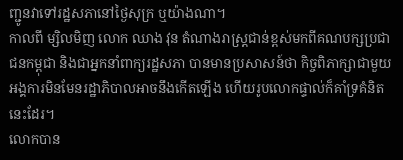ញ្ជូនវាទៅរដ្ឋសភានៅថ្ងៃសុក្រ ឬយ៉ាងណា។
កាលពី ម្សិលមិញ លោក ឈាង វុន តំណាងរាស្ត្រជាន់ខ្ពស់មកពីគណបក្សប្រជាជនកម្ពុជា និងជាអ្នកនាំពាក្យរដ្ឋសភា បានមានប្រសាសន៍ថា កិច្ចពិភាក្សាជាមួយអង្គការមិនមែនរដ្ឋាភិបាលអាចនឹងកើតឡើង ហើយរូបលោកផ្ទាល់ក៏គាំទ្រគំនិតនេះដែរ។
លោកបាន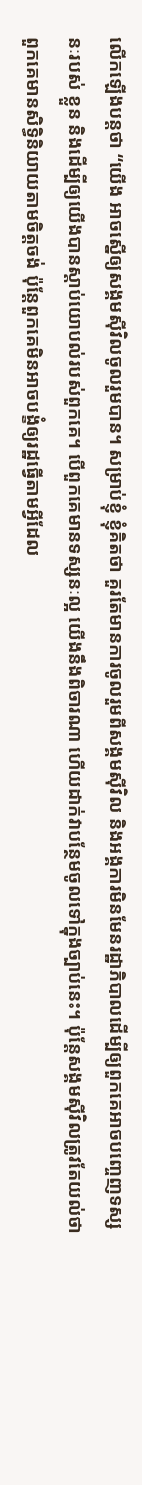លើកឡើងបន្តថា “យើង អាចស្នើឲ្យសង្គមស៊ីវិលចូលរួមបាន។ សម្រាប់ខ្ញុំ ខ្ញុំគិតថា គួរតែមានការចូលរួមពីសង្គមស៊ីវិល និងអង្គការមិនមែនរដ្ឋាភិបាលដើម្បីឲ្យពួកគេអាចបញ្ចេញទស្សនៈរបស់ ខ្លួន និងដើម្បីឲ្យយើងបានស្ដាប់យោបល់របស់ពួកគេ។ បើពួកគេមានទស្សនៈល្អ យើងនឹងពិចារណា ហើយដាក់វាបន្ថែមចូលទៅក្នុងច្បាប់នេះ។ ប៉ុន្តែសង្គមស៊ីវិលត្រូវតែយល់ថា ពួកគេមានសិទ្ធិនិយាយតាមចិត្តចង់ ប៉ុន្តែពួកគេមិនអាចបង្ខំឲ្យរដ្ឋធ្វើតាមអ្វីដែល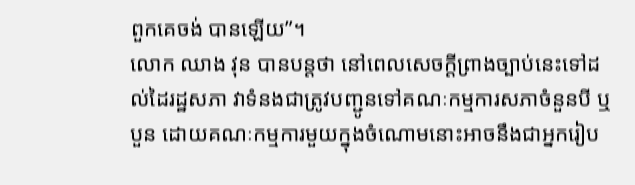ពួកគេចង់ បានឡើយ”។
លោក ឈាង វុន បានបន្តថា នៅពេលសេចក្ដីព្រាងច្បាប់នេះទៅដល់ដៃរដ្ឋសភា វាទំនងជាត្រូវបញ្ជូនទៅគណៈកម្មការសភាចំនួនបី ឬបួន ដោយគណៈកម្មការមួយក្នុងចំណោមនោះអាចនឹងជាអ្នករៀប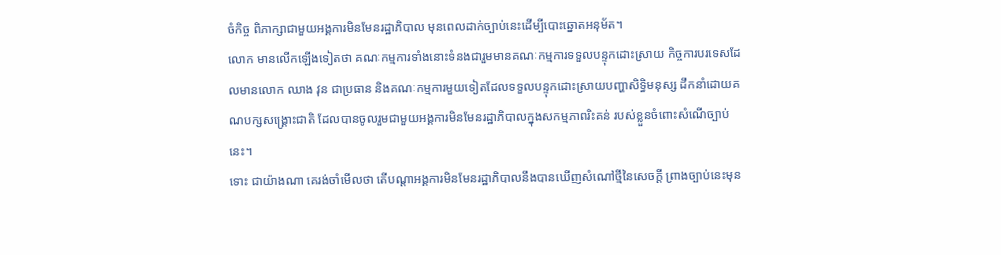ចំកិច្ច ពិភាក្សាជាមួយអង្គការមិនមែនរដ្ឋាភិបាល មុនពេលដាក់ច្បាប់នេះដើម្បីបោះឆ្នោតអនុម័ត។
លោក មានលើកឡើងទៀតថា គណៈកម្មការទាំងនោះទំនងជារួមមានគណៈកម្មការទទួលបន្ទុកដោះស្រាយ កិច្ចការបរទេសដែលមានលោក ឈាង វុន ជាប្រធាន និងគណៈកម្មការមួយទៀតដែលទទួលបន្ទុកដោះស្រាយបញ្ហាសិទ្ធិមនុស្ស ដឹកនាំដោយគណបក្សសង្គ្រោះជាតិ ដែលបានចូលរួមជាមួយអង្គការមិនមែនរដ្ឋាភិបាលក្នុងសកម្មភាពរិះគន់ របស់ខ្លួនចំពោះសំណើច្បាប់នេះ។
ទោះ ជាយ៉ាងណា គេរង់ចាំមើលថា តើបណ្តាអង្គការមិនមែនរដ្ឋាភិបាលនឹងបានឃើញសំណៅថ្មីនៃសេចក្ដី ព្រាងច្បាប់នេះមុន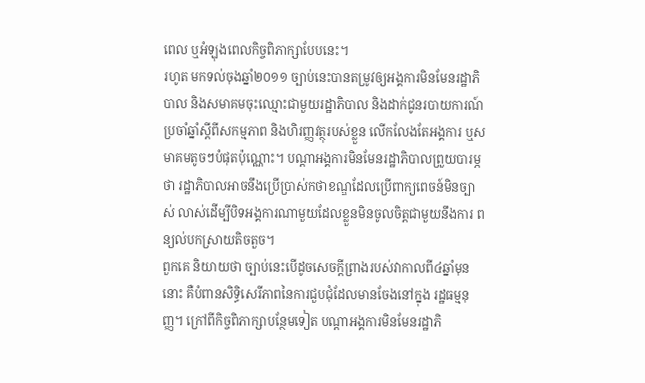ពេល ឬអំឡុងពេលកិច្ចពិភាក្សាបែបនេះ។
រហូត មកទល់ចុងឆ្នាំ២០១១ ច្បាប់នេះបានតម្រូវឲ្យអង្គការមិនមែនរដ្ឋាភិបាល និងសមាគមចុះឈ្មោះជាមួយរដ្ឋាភិបាល និងដាក់ជូនរបាយការណ៍ប្រចាំឆ្នាំស្ដីពីសកម្មភាព និងហិរញ្ញវត្ថុរបស់ខ្លួន លើកលែងតែអង្គការ ឬសមាគមតូចៗបំផុតប៉ុណ្ណោះ។ បណ្តាអង្គការមិនមែនរដ្ឋាភិបាលព្រួយបារម្ភថា រដ្ឋាភិបាលអាចនឹងប្រើប្រាស់កថាខណ្ឌដែលប្រើពាក្យពេចន៍មិនច្បាស់ លាស់ដើម្បីបិទអង្គការណាមួយដែលខ្លួនមិនចូលចិត្តជាមួយនឹងការ ពន្យល់បកស្រាយតិចតួច។
ពួកគេ និយាយថា ច្បាប់នេះបើដូចសេចក្តីព្រាងរបស់វាកាលពី៤ឆ្នាំមុននោះ គឺបំពានសិទ្ធិសេរីភាពនៃការជួបជុំដែលមានចែងនៅក្នុង រដ្ឋធម្មនុញ្ញ។ ក្រៅពីកិច្ចពិភាក្សាបន្ថែមទៀត បណ្ដាអង្គការមិនមែនរដ្ឋាភិ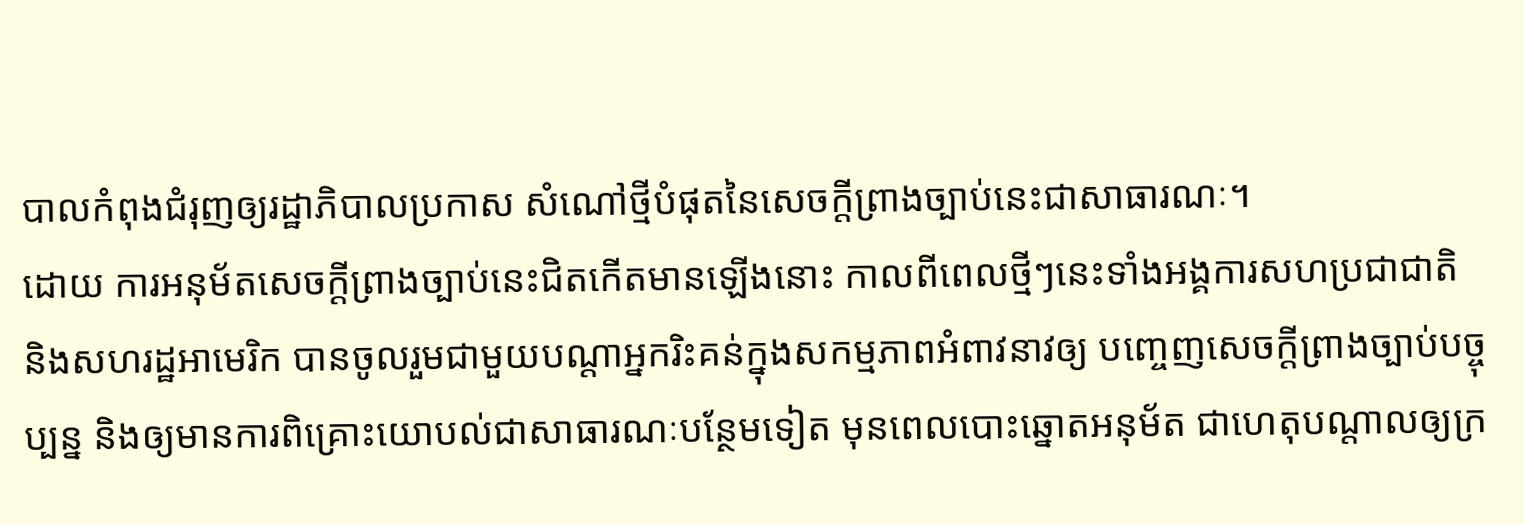បាលកំពុងជំរុញឲ្យរដ្ឋាភិបាលប្រកាស សំណៅថ្មីបំផុតនៃសេចក្ដីព្រាងច្បាប់នេះជាសាធារណៈ។
ដោយ ការអនុម័តសេចក្ដីព្រាងច្បាប់នេះជិតកើតមានឡើងនោះ កាលពីពេលថ្មីៗនេះទាំងអង្គការសហប្រជាជាតិ និងសហរដ្ឋអាមេរិក បានចូលរួមជាមួយបណ្តាអ្នករិះគន់ក្នុងសកម្មភាពអំពាវនាវឲ្យ បញ្ចេញសេចក្ដីព្រាងច្បាប់បច្ចុប្បន្ន និងឲ្យមានការពិគ្រោះយោបល់ជាសាធារណៈបន្ថែមទៀត មុនពេលបោះឆ្នោតអនុម័ត ជាហេតុបណ្តាលឲ្យក្រ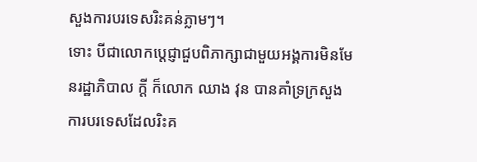សួងការបរទេសរិះគន់ភ្លាមៗ។
ទោះ បីជាលោកប្ដេជ្ញាជួបពិភាក្សាជាមួយអង្គការមិនមែនរដ្ឋាភិបាល ក្តី ក៏លោក ឈាង វុន បានគាំទ្រក្រសួងការបរទេសដែលរិះគ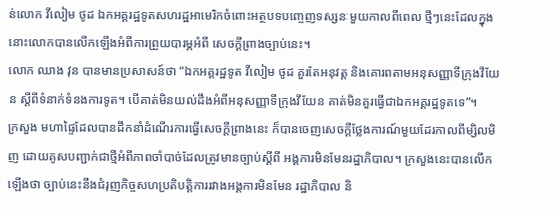ន់លោក វីលៀម ថូដ ឯកអគ្គរដ្ឋទូតសហរដ្ឋអាមេរិកចំពោះអត្ថបទបញ្ចេញទស្សនៈមួយកាលពីពេល ថ្មីៗនេះដែលក្នុងនោះលោកបានលើកឡើងអំពីការព្រួយបារម្ភអំពី សេចក្ដីព្រាងច្បាប់នេះ។
លោក ឈាង វុន បានមានប្រសាសន៍ថា “ឯកអគ្គរដ្ឋទូត វីលៀម ថូដ គួរតែអនុវត្ត និងគោរពតាមអនុសញ្ញាទីក្រុងវីយែន ស្ដីពីទំនាក់ទំនងការទូត។ បើគាត់មិនយល់ដឹងអំពីអនុសញ្ញាទីក្រុងវីយែន គាត់មិនគួរធ្វើជាឯកអគ្គរដ្ឋទូតទេ”។
ក្រសួង មហាផ្ទៃដែលបានដឹកនាំដំណើរការធ្វើសេចក្ដីព្រាងនេះ ក៏បានចេញសេចក្ដីថ្លែងការណ៍មួយដែរកាលពីម្សិលមិញ ដោយគូសបញ្ជាក់ជាថ្មីអំពីភាពចាំបាច់ដែលត្រូវមានច្បាប់ស្ដីពី អង្គការមិនមែនរដ្ឋាភិបាល។ ក្រសួងនេះបានលើកឡើងថា ច្បាប់នេះនឹងជំរុញកិច្ចសហប្រតិបត្តិការរវាងអង្គការមិនមែន រដ្ឋាភិបាល និ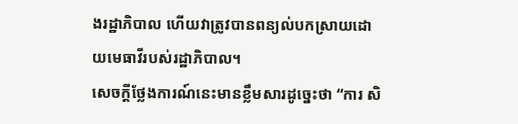ងរដ្ឋាភិបាល ហើយវាត្រូវបានពន្យល់បកស្រាយដោយមេធាវីរបស់រដ្ឋាភិបាល។
សេចក្ដីថ្លែងការណ៍នេះមានខ្លឹមសារដូច្នេះថា “ការ សិ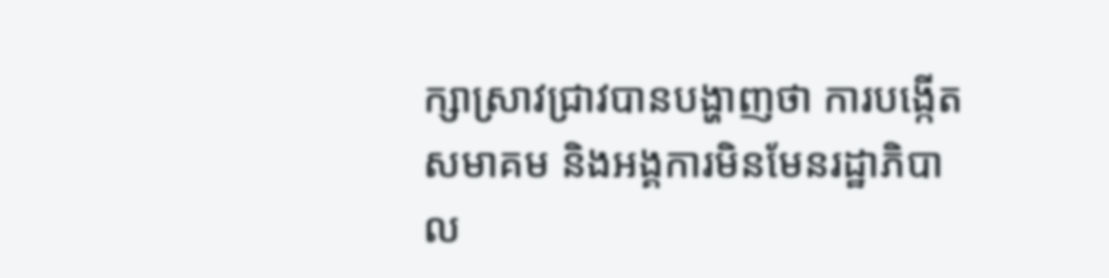ក្សាស្រាវជ្រាវបានបង្ហាញថា ការបង្កើតសមាគម និងអង្គការមិនមែនរដ្ឋាភិបាល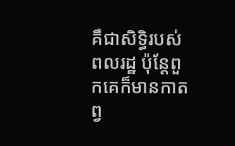គឺជាសិទ្ធិរបស់ពលរដ្ឋ ប៉ុន្តែពួកគេក៏មានកាតព្វ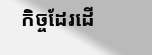កិច្ចដែរដើ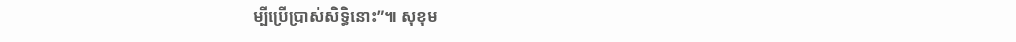ម្បីប្រើប្រាស់សិទ្ធិនោះ”៕ សុខុម